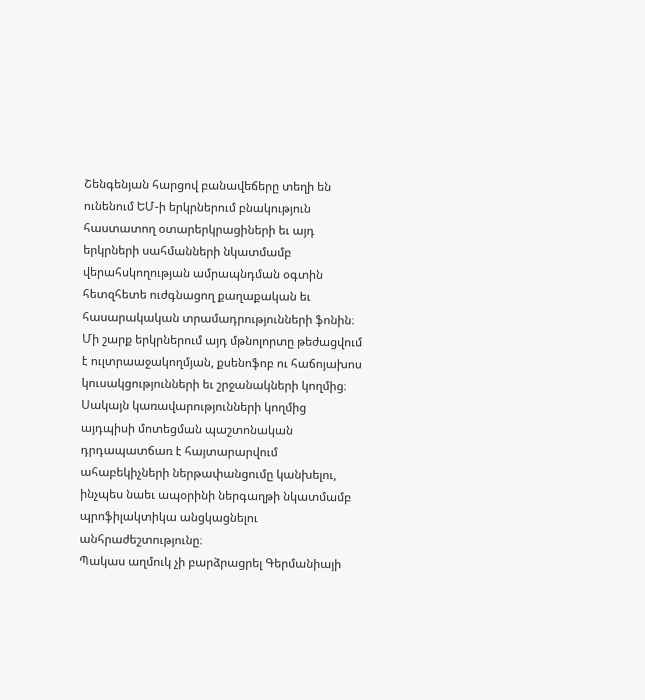Շենգենյան հարցով բանավեճերը տեղի են ունենում ԵՄ-ի երկրներում բնակություն հաստատող օտարերկրացիների եւ այդ երկրների սահմանների նկատմամբ վերահսկողության ամրապնդման օգտին հետզհետե ուժգնացող քաղաքական եւ հասարակական տրամադրությունների ֆոնին։ Մի շարք երկրներում այդ մթնոլորտը թեժացվում է ուլտրաաջակողմյան, քսենոֆոբ ու հաճոյախոս կուսակցությունների եւ շրջանակների կողմից։
Սակայն կառավարությունների կողմից այդպիսի մոտեցման պաշտոնական դրդապատճառ է հայտարարվում ահաբեկիչների ներթափանցումը կանխելու, ինչպես նաեւ ապօրինի ներգաղթի նկատմամբ պրոֆիլակտիկա անցկացնելու անհրաժեշտությունը։
Պակաս աղմուկ չի բարձրացրել Գերմանիայի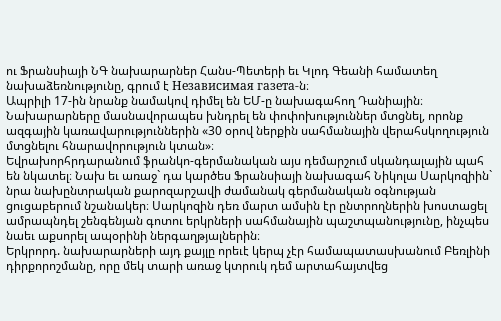ու Ֆրանսիայի ՆԳ նախարարներ Հանս-Պետերի եւ Կլոդ Գեանի համատեղ նախաձեռնությունը, գրում է Независимая газета-ն։
Ապրիլի 17-ին նրանք նամակով դիմել են ԵՄ-ը նախագահող Դանիային։ Նախարարները մասնավորապես խնդրել են փոփոխություններ մտցնել, որոնք ազգային կառավարություններին «30 օրով ներքին սահմանային վերահսկողություն մտցնելու հնարավորություն կտան»։
Եվրախորհրդարանում ֆրանկո-գերմանական այս դեմարշում սկանդալային պահ են նկատել։ Նախ եւ առաջ` դա կարծես Ֆրանսիայի նախագահ Նիկոլա Սարկոզիին` նրա նախընտրական քարոզարշավի ժամանակ գերմանական օգնության ցուցաբերում նշանակեր։ Սարկոզին դեռ մարտ ամսին էր ընտրողներին խոստացել ամրապնդել շենգենյան գոտու երկրների սահմանային պաշտպանությունը, ինչպես նաեւ աքսորել ապօրինի ներգաղթյալներին։
Երկրորդ. նախարարների այդ քայլը որեւէ կերպ չէր համապատասխանում Բեռլինի դիրքորոշմանը, որը մեկ տարի առաջ կտրուկ դեմ արտահայտվեց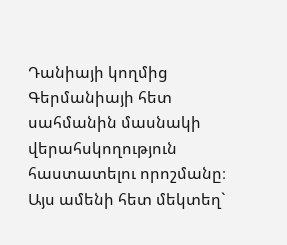Դանիայի կողմից Գերմանիայի հետ սահմանին մասնակի վերահսկողություն հաստատելու որոշմանը։
Այս ամենի հետ մեկտեղ`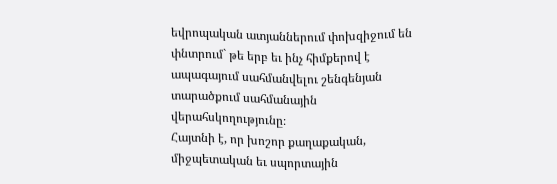եվրոպական ատյաններում փոխզիջում են փնտրում` թե երբ եւ ինչ հիմքերով է ապագայում սահմանվելու շենգենյան տարածքում սահմանային վերահսկողությունը։
Հայտնի է, որ խոշոր քաղաքական, միջպետական եւ սպորտային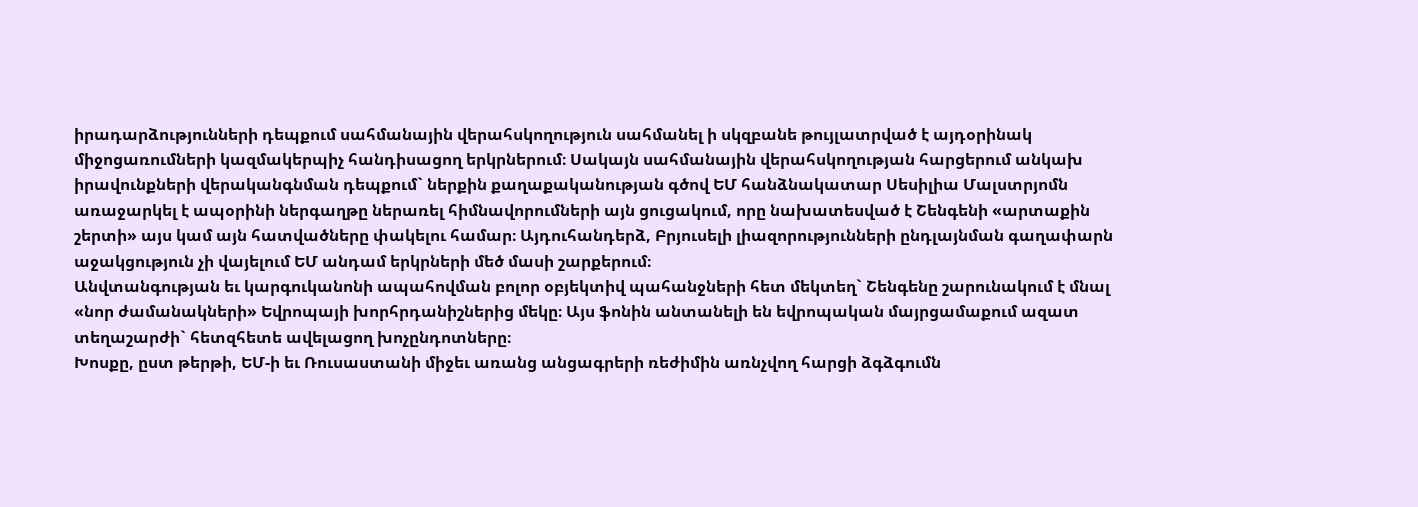իրադարձությունների դեպքում սահմանային վերահսկողություն սահմանել ի սկզբանե թույլատրված է այդօրինակ միջոցառումների կազմակերպիչ հանդիսացող երկրներում։ Սակայն սահմանային վերահսկողության հարցերում անկախ իրավունքների վերականգնման դեպքում` ներքին քաղաքականության գծով ԵՄ հանձնակատար Սեսիլիա Մալստրյոմն առաջարկել է ապօրինի ներգաղթը ներառել հիմնավորումների այն ցուցակում, որը նախատեսված է Շենգենի «արտաքին շերտի» այս կամ այն հատվածները փակելու համար։ Այդուհանդերձ, Բրյուսելի լիազորությունների ընդլայնման գաղափարն աջակցություն չի վայելում ԵՄ անդամ երկրների մեծ մասի շարքերում։
Անվտանգության եւ կարգուկանոնի ապահովման բոլոր օբյեկտիվ պահանջների հետ մեկտեղ` Շենգենը շարունակում է մնալ «նոր ժամանակների» Եվրոպայի խորհրդանիշներից մեկը։ Այս ֆոնին անտանելի են եվրոպական մայրցամաքում ազատ տեղաշարժի` հետզհետե ավելացող խոչընդոտները։
Խոսքը, ըստ թերթի, ԵՄ-ի եւ Ռուսաստանի միջեւ առանց անցագրերի ռեժիմին առնչվող հարցի ձգձգումն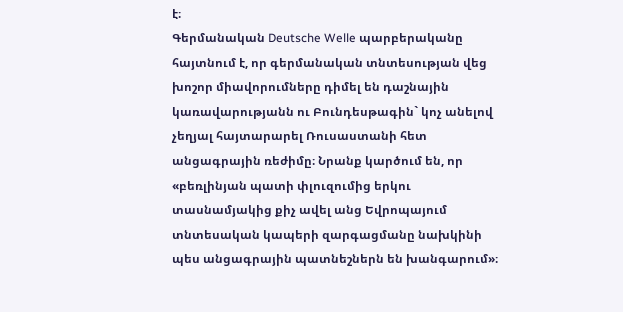է։
Գերմանական Deutsche Welle պարբերականը հայտնում է, որ գերմանական տնտեսության վեց խոշոր միավորումները դիմել են դաշնային կառավարությանն ու Բունդեսթագին` կոչ անելով չեղյալ հայտարարել Ռուսաստանի հետ անցագրային ռեժիմը։ Նրանք կարծում են, որ «բեռլինյան պատի փլուզումից երկու տասնամյակից քիչ ավել անց Եվրոպայում տնտեսական կապերի զարգացմանը նախկինի պես անցագրային պատնեշներն են խանգարում»։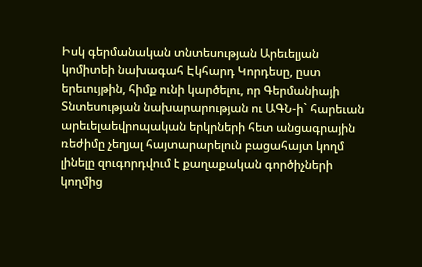Իսկ գերմանական տնտեսության Արեւելյան կոմիտեի նախագահ Էկհարդ Կորդեսը, ըստ երեւույթին, հիմք ունի կարծելու, որ Գերմանիայի Տնտեսության նախարարության ու ԱԳՆ-ի` հարեւան արեւելաեվրոպական երկրների հետ անցագրային ռեժիմը չեղյալ հայտարարելուն բացահայտ կողմ լինելը զուգորդվում է քաղաքական գործիչների կողմից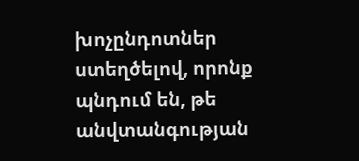խոչընդոտներ ստեղծելով, որոնք պնդում են, թե անվտանգության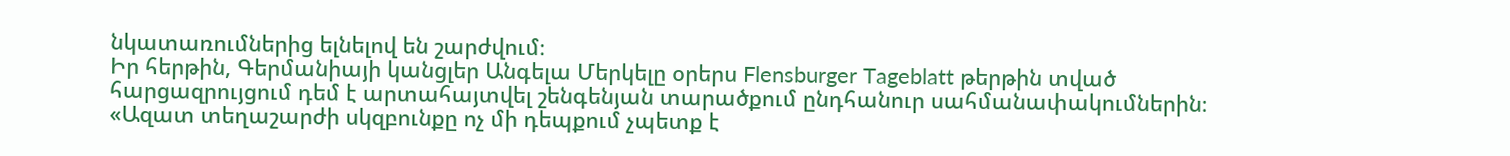նկատառումներից ելնելով են շարժվում։
Իր հերթին, Գերմանիայի կանցլեր Անգելա Մերկելը օրերս Flensburger Tageblatt թերթին տված հարցազրույցում դեմ է արտահայտվել շենգենյան տարածքում ընդհանուր սահմանափակումներին։
«Ազատ տեղաշարժի սկզբունքը ոչ մի դեպքում չպետք է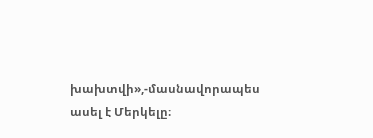խախտվի»,-մասնավորապես ասել է Մերկելը։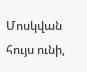Մոսկվան հույս ունի,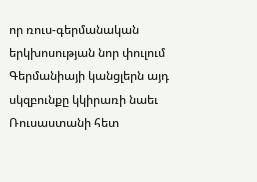որ ռուս-գերմանական երկխոսության նոր փուլում Գերմանիայի կանցլերն այդ սկզբունքը կկիրառի նաեւ Ռուսաստանի հետ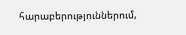հարաբերություններում,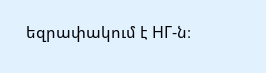եզրափակում է НГ-ն։